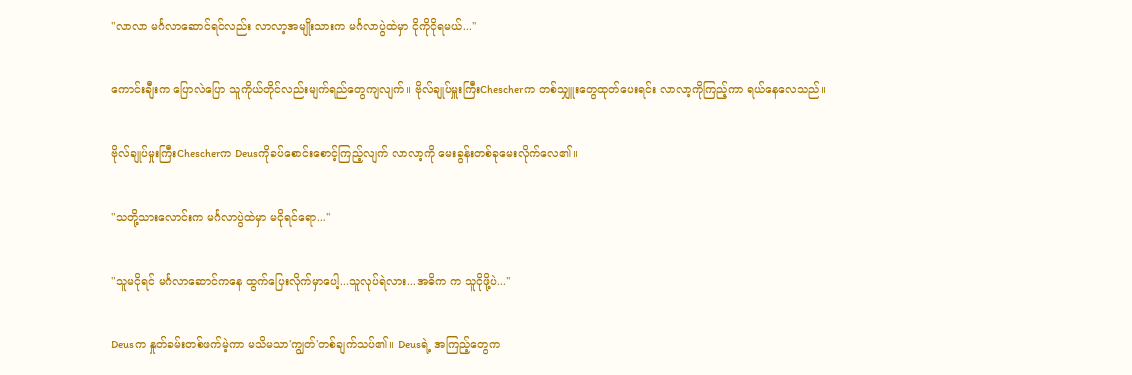"လာလာ မင်္ဂလာဆောင်ရင်လည်း လာလာ့အမျိုးသားက မင်္ဂလာပွဲထဲမှာ ငိုကိုငိုရမယ်..."

ကောင်းချီးက ပြောလဲပြော သူကိုယ်တိုင်လည်းမျက်ရည်တွေကျလျက်။ ဗိုလ်ချုပ်မှူးကြီးChescherက တစ်သျှူးတွေထုတ်ပေးရင်း လာလာ့ကိုကြည့်ကာ ရယ်နေလေသည်။

ဗိုလ်ချုပ်မှုးကြီးChescherက Deusကိုခပ်စောင်းစောင့်ကြည့်လျက် လာလာ့ကို မေးခွန်းတစ်ခုမေးလိုက်လေ၏။

"သတို့သားလောင်းက မင်္ဂလာပွဲထဲမှာ မငိုရင်ရော..."

"သူမငိုရင် မင်္ဂလာဆောင်ကနေ ထွက်ပြေးလိုက်မှာပေါ့...သူလုပ်ရဲလား...အဓိက က သူငိုဖို့ပဲ..."

Deusက နှုတ်ခမ်းတစ်ဖက်မဲ့ကာ မသိမသာ'ကျွတ်'တစ်ချက်သပ်၏။ Deusရဲ့ အကြည့်တွေက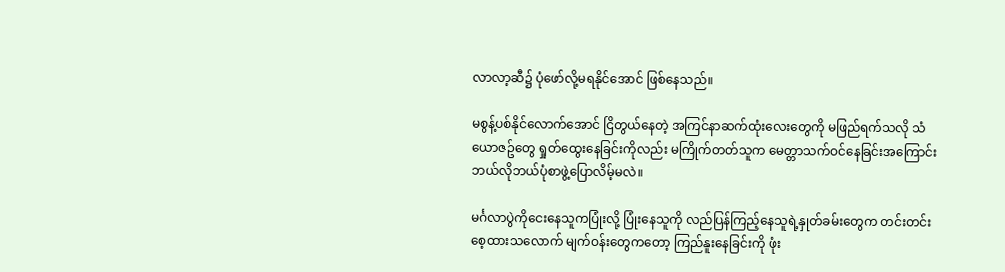လာလာ့ဆီ၌ ပုံဖော်လို့မရနိုင်အောင် ဖြစ်နေသည်။

မစွန့်ပစ်နိုင်လောက်အောင် ငြိတွယ်နေတဲ့ အကြင်နာဆက်ထုံးလေးတွေကို မဖြည်ရက်သလို သံယောဇဥ်တွေ ရှုတ်ထွေးနေခြင်းကိုလည်း မကြိုက်တတ်သူက မေတ္တာသက်ဝင်နေခြင်းအကြောင်း ဘယ်လိုဘယ်ပုံစာဖွဲ့ပြောလိမ့်မလဲ။

မင်္ဂလာပွဲကိုငေးနေသူကပြုံးလို့ ပြုံးနေသူကို လည်ပြန်ကြည့်နေသူရဲ့နှုတ်ခမ်းတွေက တင်းတင်းစေ့ထားသလောက် မျက်ဝန်းတွေကတော့ ကြည်နူးနေခြင်းကို ဖုံး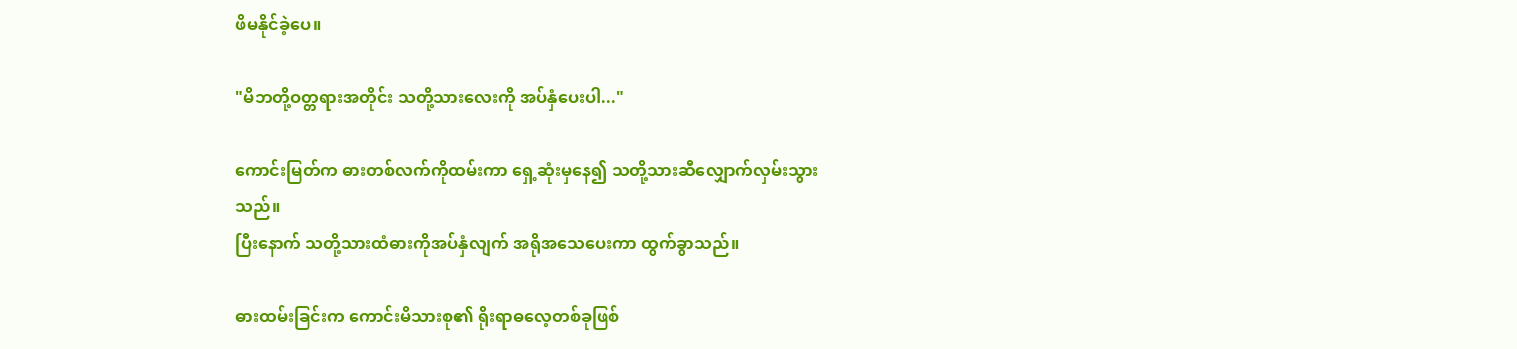ဖိမနိုင်ခဲ့ပေ။

"မိဘတို့ဝတ္တရားအတိုင်း သတို့သားလေးကို အပ်နှံပေးပါ..."

ကောင်းမြတ်က ဓားတစ်လက်ကိုထမ်းကာ ရှေ့ဆုံးမှနေ၍ သတို့သားဆီလျှောက်လှမ်းသွားသည်။
ပြီးနောက် သတို့သားထံဓားကိုအပ်နှံလျက် အရိုအသေပေးကာ ထွက်ခွာသည်။

ဓားထမ်းခြင်းက ကောင်းမိသားစု၏ ရိုးရာဓလေ့တစ်ခုဖြစ်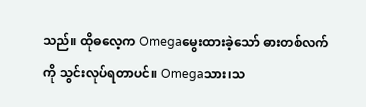သည်။ ထိုဓလေ့က Omegaမွေးထားခဲ့သော် ဓားတစ်လက်ကို သွင်းလုပ်ရတာပင်။ Omegaသား၊သ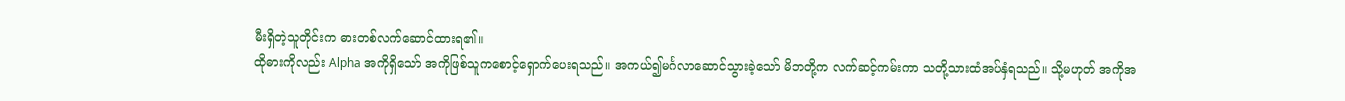မီးရှိတဲ့သူတိုင်းက ဓားတစ်လက်ဆောင်ထားရ၏။
ထိုဓားကိုလည်း Alpha အကိုရှိသော် အကိုဖြစ်သူကစောင့်ရှောက်ပေးရသည်။ အကယ်၍မင်္ဂလာဆောင်သွားခဲ့သော် မိဘတို့က လက်ဆင့်ကမ်းကာ သတို့သားထံအပ်နှံရသည်။ သို့မဟုတ် အကိုအ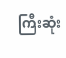ကြီးဆုံး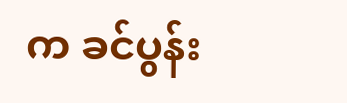က ခင်ပွန်း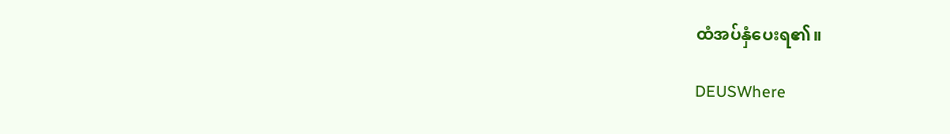ထံအပ်နှံပေးရ၏။

DEUSWhere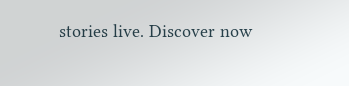stories live. Discover now